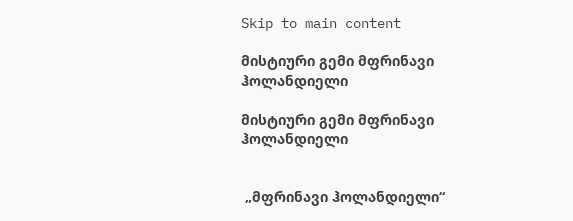Skip to main content

მისტიური გემი მფრინავი ჰოლანდიელი

მისტიური გემი მფრინავი ჰოლანდიელი


 „მფრინავი ჰოლანდიელი“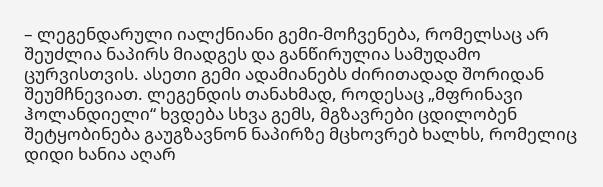– ლეგენდარული იალქნიანი გემი-მოჩვენება, რომელსაც არ შეუძლია ნაპირს მიადგეს და განწირულია სამუდამო ცურვისთვის. ასეთი გემი ადამიანებს ძირითადად შორიდან შეუმჩნევიათ. ლეგენდის თანახმად, როდესაც „მფრინავი ჰოლანდიელი“ ხვდება სხვა გემს, მგზავრები ცდილობენ შეტყობინება გაუგზავნონ ნაპირზე მცხოვრებ ხალხს, რომელიც დიდი ხანია აღარ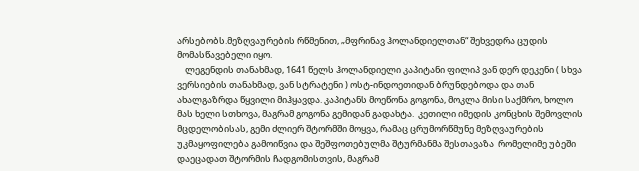არსებობს.მეზღვაურების რწმენით, „მფრინავ ჰოლანდიელთან“ შეხვედრა ცუდის მომასწავებელი იყო.
    ლეგენდის თანახმად, 1641 წელს ჰოლანდიელი კაპიტანი ფილიპ ვან დერ დეკენი ( სხვა ვერსიების თანახმად, ვან სტრატენი ) ოსტ-ინდოეთიდან ბრუნდებოდა და თან ახალგაზრდა წყვილი მიჰყავდა. კაპიტანს მოეწონა გოგონა, მოკლა მისი საქმრო, ხოლო მას ხელი სთხოვა, მაგრამ გოგონა გემიდან გადახტა.  კეთილი იმედის კონცხის შემოვლის მცდელობისას, გემი ძლიერ შტორმში მოყვა, რამაც ცრუმორწმუნე მეზღვაურების უკმაყოფილება გამოიწვია და შეშფოთებულმა შტურმანმა შესთავაზა  რომელიმე უბეში დაეცადათ შტორმის ჩადგომისთვის, მაგრამ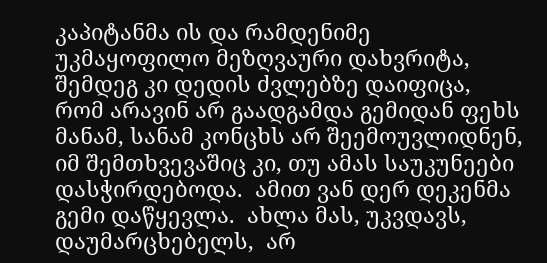კაპიტანმა ის და რამდენიმე უკმაყოფილო მეზღვაური დახვრიტა,  შემდეგ კი დედის ძვლებზე დაიფიცა, რომ არავინ არ გაადგამდა გემიდან ფეხს მანამ, სანამ კონცხს არ შეემოუვლიდნენ, იმ შემთხვევაშიც კი, თუ ამას საუკუნეები დასჭირდებოდა.  ამით ვან დერ დეკენმა გემი დაწყევლა.  ახლა მას, უკვდავს, დაუმარცხებელს,  არ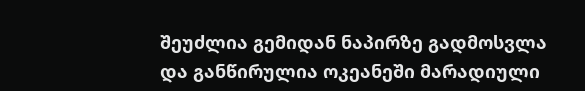შეუძლია გემიდან ნაპირზე გადმოსვლა და განწირულია ოკეანეში მარადიული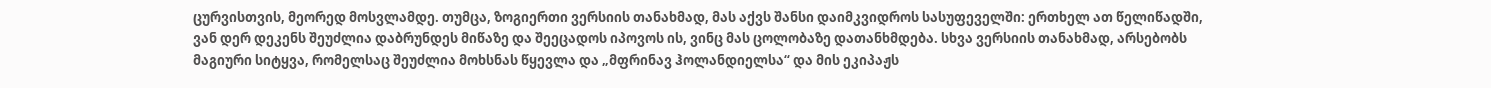ცურვისთვის, მეორედ მოსვლამდე. თუმცა, ზოგიერთი ვერსიის თანახმად, მას აქვს შანსი დაიმკვიდროს სასუფეველში: ერთხელ ათ წელიწადში, ვან დერ დეკენს შეუძლია დაბრუნდეს მიწაზე და შეეცადოს იპოვოს ის, ვინც მას ცოლობაზე დათანხმდება. სხვა ვერსიის თანახმად, არსებობს მაგიური სიტყვა, რომელსაც შეუძლია მოხსნას წყევლა და „მფრინავ ჰოლანდიელსა“ და მის ეკიპაჟს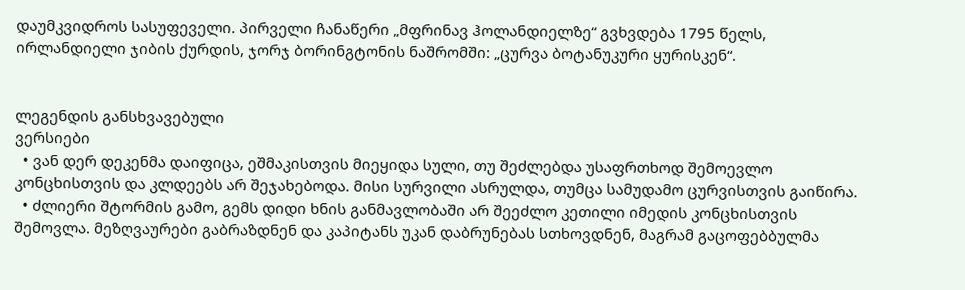დაუმკვიდროს სასუფეველი. პირველი ჩანაწერი „მფრინავ ჰოლანდიელზე“ გვხვდება 1795 წელს, ირლანდიელი ჯიბის ქურდის, ჯორჯ ბორინგტონის ნაშრომში: „ცურვა ბოტანუკური ყურისკენ“.


ლეგენდის განსხვავებული
ვერსიები
  • ვან დერ დეკენმა დაიფიცა, ეშმაკისთვის მიეყიდა სული, თუ შეძლებდა უსაფრთხოდ შემოევლო კონცხისთვის და კლდეებს არ შეჯახებოდა. მისი სურვილი ასრულდა, თუმცა სამუდამო ცურვისთვის გაიწირა.
  • ძლიერი შტორმის გამო, გემს დიდი ხნის განმავლობაში არ შეეძლო კეთილი იმედის კონცხისთვის შემოვლა. მეზღვაურები გაბრაზდნენ და კაპიტანს უკან დაბრუნებას სთხოვდნენ, მაგრამ გაცოფებბულმა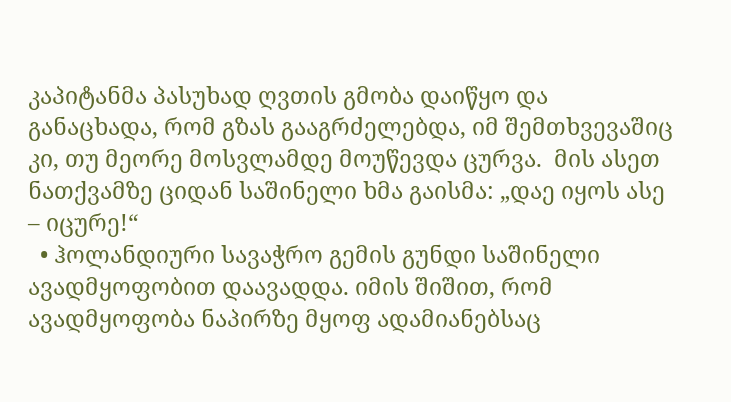კაპიტანმა პასუხად ღვთის გმობა დაიწყო და განაცხადა, რომ გზას გააგრძელებდა, იმ შემთხვევაშიც კი, თუ მეორე მოსვლამდე მოუწევდა ცურვა.  მის ასეთ ნათქვამზე ციდან საშინელი ხმა გაისმა: „დაე იყოს ასე – იცურე!“
  • ჰოლანდიური სავაჭრო გემის გუნდი საშინელი ავადმყოფობით დაავადდა. იმის შიშით, რომ ავადმყოფობა ნაპირზე მყოფ ადამიანებსაც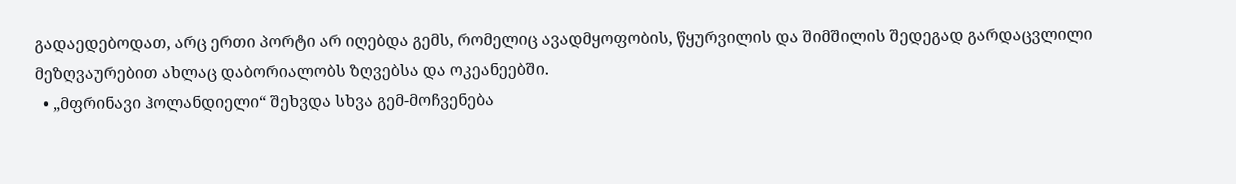გადაედებოდათ, არც ერთი პორტი არ იღებდა გემს, რომელიც ავადმყოფობის, წყურვილის და შიმშილის შედეგად გარდაცვლილი მეზღვაურებით ახლაც დაბორიალობს ზღვებსა და ოკეანეებში.
  • „მფრინავი ჰოლანდიელი“ შეხვდა სხვა გემ-მოჩვენება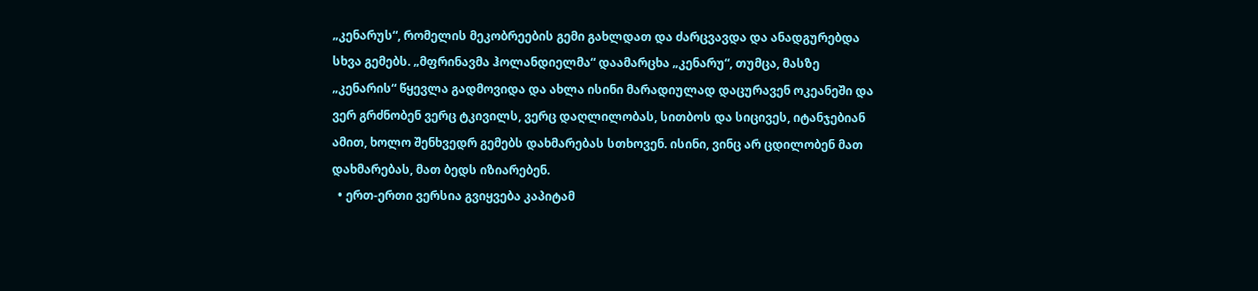„კენარუს“, რომელის მეკობრეების გემი გახლდათ და ძარცვავდა და ანადგურებდა სხვა გემებს. „მფრინავმა ჰოლანდიელმა“ დაამარცხა „კენარუ“, თუმცა, მასზე „კენარის“ წყევლა გადმოვიდა და ახლა ისინი მარადიულად დაცურავენ ოკეანეში და ვერ გრძნობენ ვერც ტკივილს, ვერც დაღლილობას, სითბოს და სიცივეს, იტანჯებიან ამით, ხოლო შენხვედრ გემებს დახმარებას სთხოვენ. ისინი, ვინც არ ცდილობენ მათ დახმარებას, მათ ბედს იზიარებენ.
  • ერთ-ერთი ვერსია გვიყვება კაპიტამ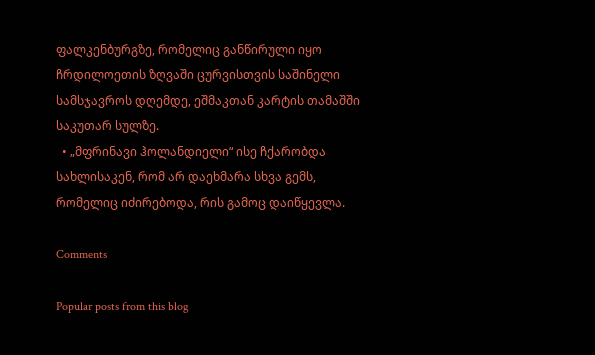ფალკენბურგზე, რომელიც განწირული იყო ჩრდილოეთის ზღვაში ცურვისთვის საშინელი სამსჯავროს დღემდე, ეშმაკთან კარტის თამაშში საკუთარ სულზე.
  • „მფრინავი ჰოლანდიელი“ ისე ჩქარობდა სახლისაკენ, რომ არ დაეხმარა სხვა გემს, რომელიც იძირებოდა, რის გამოც დაიწყევლა.

Comments

Popular posts from this blog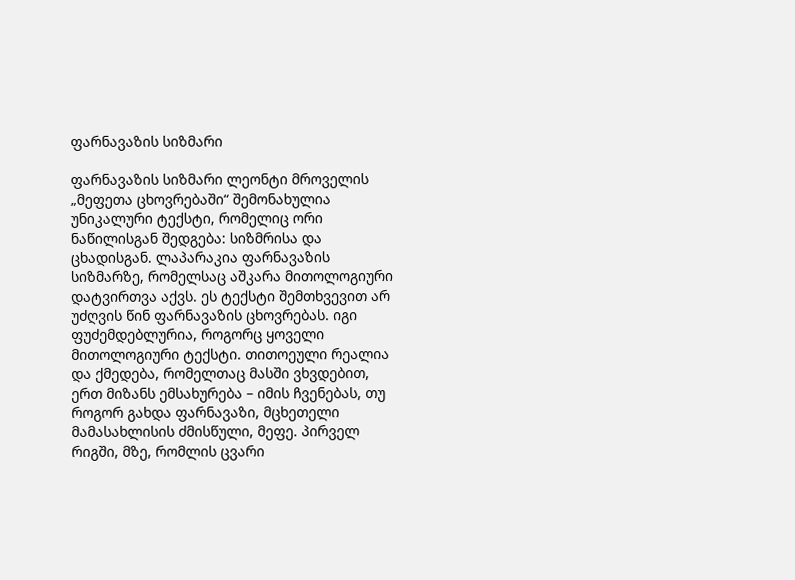ფარნავაზის სიზმარი

ფარნავაზის სიზმარი ლეონტი მროველის „მეფეთა ცხოვრებაში“ შემონახულია უნიკალური ტექსტი, რომელიც ორი ნაწილისგან შედგება: სიზმრისა და ცხადისგან. ლაპარაკია ფარნავაზის სიზმარზე, რომელსაც აშკარა მითოლოგიური დატვირთვა აქვს. ეს ტექსტი შემთხვევით არ უძღვის წინ ფარნავაზის ცხოვრებას. იგი ფუძემდებლურია, როგორც ყოველი მითოლოგიური ტექსტი. თითოეული რეალია და ქმედება, რომელთაც მასში ვხვდებით, ერთ მიზანს ემსახურება – იმის ჩვენებას, თუ როგორ გახდა ფარნავაზი, მცხეთელი მამასახლისის ძმისწული, მეფე. პირველ რიგში, მზე, რომლის ცვარი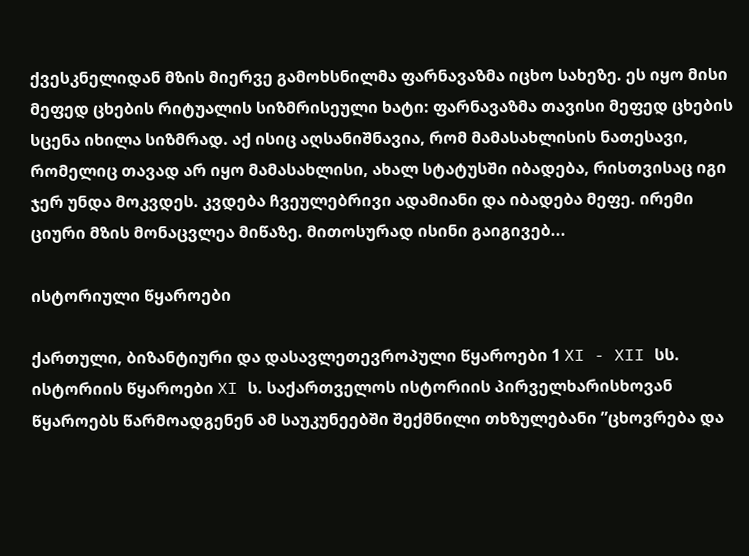ქვესკნელიდან მზის მიერვე გამოხსნილმა ფარნავაზმა იცხო სახეზე. ეს იყო მისი მეფედ ცხების რიტუალის სიზმრისეული ხატი: ფარნავაზმა თავისი მეფედ ცხების სცენა იხილა სიზმრად. აქ ისიც აღსანიშნავია, რომ მამასახლისის ნათესავი, რომელიც თავად არ იყო მამასახლისი, ახალ სტატუსში იბადება, რისთვისაც იგი ჯერ უნდა მოკვდეს. კვდება ჩვეულებრივი ადამიანი და იბადება მეფე. ირემი ციური მზის მონაცვლეა მიწაზე. მითოსურად ისინი გაიგივებ...

ისტორიული წყაროები

ქართული, ბიზანტიური და დასავლეთევროპული წყაროები 1 XI - XII სს. ისტორიის წყაროები XI ს. საქართველოს ისტორიის პირველხარისხოვან წყაროებს წარმოადგენენ ამ საუკუნეებში შექმნილი თხზულებანი ”ცხოვრება და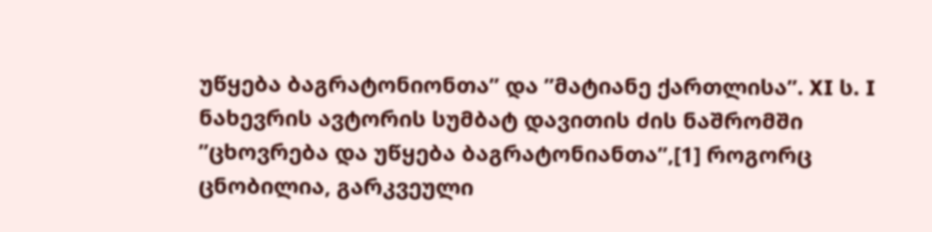უწყება ბაგრატონიონთა” და ”მატიანე ქართლისა”. XI ს. I ნახევრის ავტორის სუმბატ დავითის ძის ნაშრომში ”ცხოვრება და უწყება ბაგრატონიანთა”,[1] როგორც ცნობილია, გარკვეული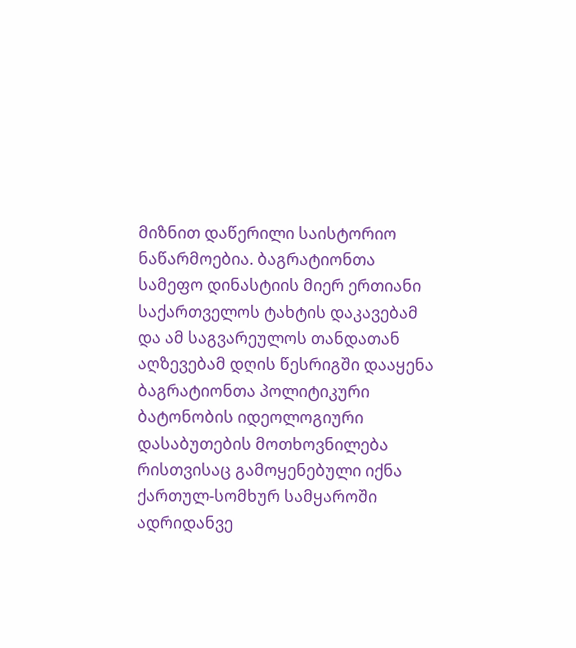მიზნით დაწერილი საისტორიო ნაწარმოებია. ბაგრატიონთა სამეფო დინასტიის მიერ ერთიანი საქართველოს ტახტის დაკავებამ და ამ საგვარეულოს თანდათან აღზევებამ დღის წესრიგში დააყენა ბაგრატიონთა პოლიტიკური ბატონობის იდეოლოგიური დასაბუთების მოთხოვნილება რისთვისაც გამოყენებული იქნა ქართულ-სომხურ სამყაროში ადრიდანვე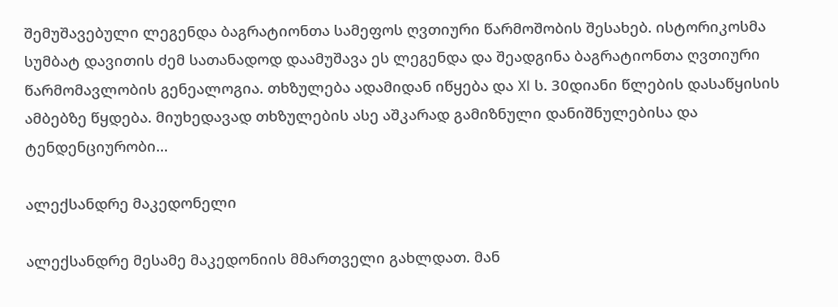შემუშავებული ლეგენდა ბაგრატიონთა სამეფოს ღვთიური წარმოშობის შესახებ. ისტორიკოსმა სუმბატ დავითის ძემ სათანადოდ დაამუშავა ეს ლეგენდა და შეადგინა ბაგრატიონთა ღვთიური წარმომავლობის გენეალოგია. თხზულება ადამიდან იწყება და XI ს. 30დიანი წლების დასაწყისის ამბებზე წყდება. მიუხედავად თხზულების ასე აშკარად გამიზნული დანიშნულებისა და ტენდენციურობი...

ალექსანდრე მაკედონელი

ალექსანდრე მესამე მაკედონიის მმართველი გახლდათ. მან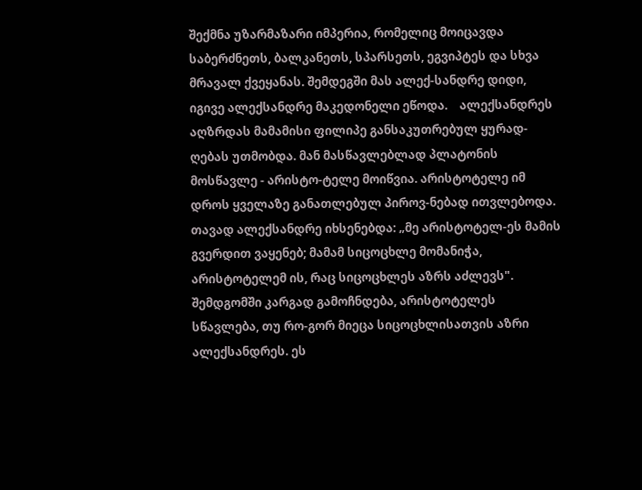შექმნა უზარმაზარი იმპერია, რომელიც მოიცავდა საბერძნეთს, ბალკანეთს, სპარსეთს, ეგვიპტეს და სხვა მრავალ ქვეყანას. შემდეგში მას ალექ-სანდრე დიდი, იგივე ალექსანდრე მაკედონელი ეწოდა.    ალექსანდრეს აღზრდას მამამისი ფილიპე განსაკუთრებულ ყურად-ღებას უთმობდა. მან მასწავლებლად პლატონის მოსწავლე - არისტო-ტელე მოიწვია. არისტოტელე იმ დროს ყველაზე განათლებულ პიროვ-ნებად ითვლებოდა. თავად ალექსანდრე იხსენებდა: „მე არისტოტელ-ეს მამის გვერდით ვაყენებ; მამამ სიცოცხლე მომანიჭა, არისტოტელემ ის, რაც სიცოცხლეს აზრს აძლევს".    შემდგომში კარგად გამოჩნდება, არისტოტელეს სწავლება, თუ რო-გორ მიეცა სიცოცხლისათვის აზრი ალექსანდრეს. ეს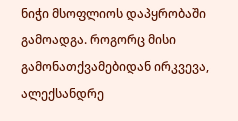ნიჭი მსოფლიოს დაპყრობაში გამოადგა. როგორც მისი გამონათქვამებიდან ირკვევა, ალექსანდრე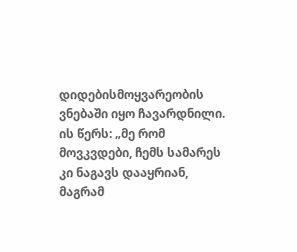დიდებისმოყვარეობის ვნებაში იყო ჩავარდნილი. ის წერს: „მე რომ მოვკვდები, ჩემს სამარეს კი ნაგავს დააყრიან, მაგრამ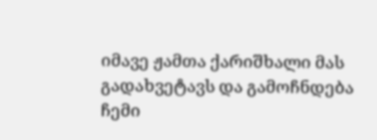იმავე ჟამთა ქარიშხალი მას გადახვეტავს და გამოჩნდება ჩემი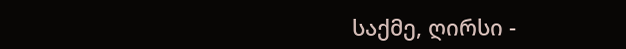საქმე, ღირსი -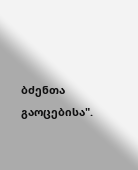ბძენთა გაოცებისა".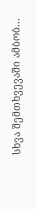სხვა შემთხვევაში ამბობ...